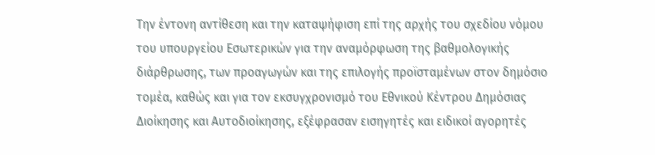Την έντονη αντίθεση και την καταψήφιση επί της αρχής του σχεδίου νόμου του υπουργείου Εσωτερικών για την αναμόρφωση της βαθμολογικής διάρθρωσης, των προαγωγών και της επιλογής προϊσταμένων στον δημόσιο τομέα, καθώς και για τον εκσυγχρονισμό του Εθνικού Κέντρου Δημόσιας Διοίκησης και Αυτοδιοίκησης, εξέφρασαν εισηγητές και ειδικοί αγορητές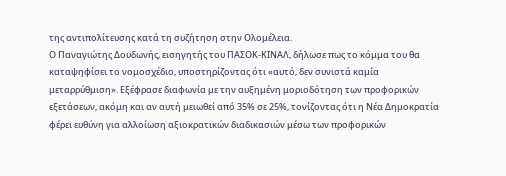της αντιπολίτευσης κατά τη συζήτηση στην Ολομέλεια.
Ο Παναγιώτης Δουδωνής, εισηγητής του ΠΑΣΟΚ-ΚΙΝΑΛ, δήλωσε πως το κόμμα του θα καταψηφίσει το νομοσχέδιο, υποστηρίζοντας ότι «αυτό, δεν συνιστά καμία μεταρρύθμιση». Εξέφρασε διαφωνία με την αυξημένη μοριοδότηση των προφορικών εξετάσεων, ακόμη και αν αυτή μειωθεί από 35% σε 25%, τονίζοντας ότι η Νέα Δημοκρατία φέρει ευθύνη για αλλοίωση αξιοκρατικών διαδικασιών μέσω των προφορικών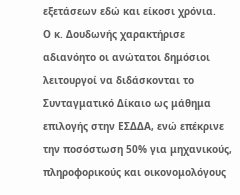εξετάσεων εδώ και είκοσι χρόνια.
Ο κ. Δουδωνής χαρακτήρισε αδιανόητο οι ανώτατοι δημόσιοι λειτουργοί να διδάσκονται το Συνταγματικό Δίκαιο ως μάθημα επιλογής στην ΕΣΔΔΑ, ενώ επέκρινε την ποσόστωση 50% για μηχανικούς, πληροφορικούς και οικονομολόγους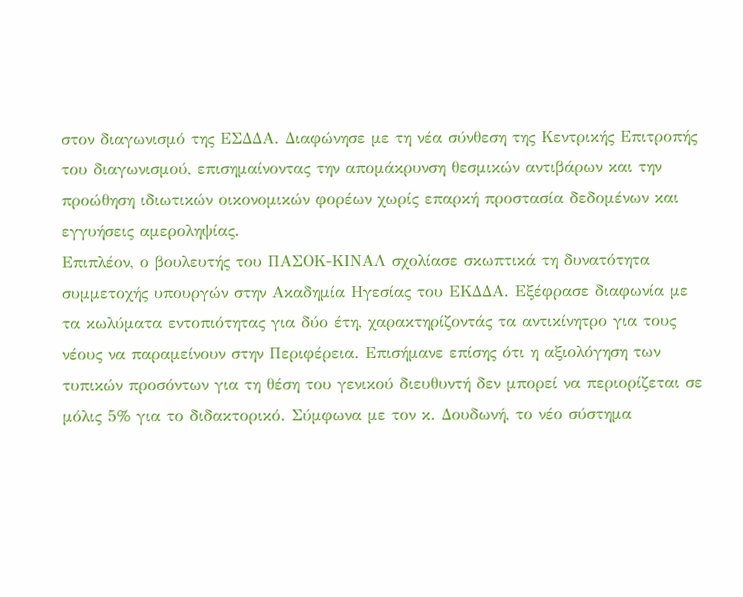στον διαγωνισμό της ΕΣΔΔΑ. Διαφώνησε με τη νέα σύνθεση της Κεντρικής Επιτροπής του διαγωνισμού, επισημαίνοντας την απομάκρυνση θεσμικών αντιβάρων και την προώθηση ιδιωτικών οικονομικών φορέων χωρίς επαρκή προστασία δεδομένων και εγγυήσεις αμεροληψίας.
Επιπλέον, ο βουλευτής του ΠΑΣΟΚ-ΚΙΝΑΛ σχολίασε σκωπτικά τη δυνατότητα συμμετοχής υπουργών στην Ακαδημία Ηγεσίας του ΕΚΔΔΑ. Εξέφρασε διαφωνία με τα κωλύματα εντοπιότητας για δύο έτη, χαρακτηρίζοντάς τα αντικίνητρο για τους νέους να παραμείνουν στην Περιφέρεια. Επισήμανε επίσης ότι η αξιολόγηση των τυπικών προσόντων για τη θέση του γενικού διευθυντή δεν μπορεί να περιορίζεται σε μόλις 5% για το διδακτορικό. Σύμφωνα με τον κ. Δουδωνή, το νέο σύστημα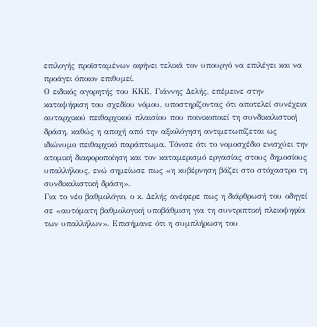επιλογής προϊσταμένων αφήνει τελικά τον υπουργό να επιλέγει και να προάγει όποιον επιθυμεί.
Ο ειδικός αγορητής του ΚΚΕ, Γιάννης Δελής, επέμεινε στην καταψήφιση του σχεδίου νόμου, υποστηρίζοντας ότι αποτελεί συνέχεια αυταρχικού πειθαρχικού πλαισίου που ποινικοποιεί τη συνδικαλιστική δράση, καθώς η αποχή από την αξιολόγηση αντιμετωπίζεται ως ιδιώνυμο πειθαρχικό παράπτωμα. Τόνισε ότι το νομοσχέδιο ενισχύει την ατομική διαφοροποίηση και τον καταμερισμό εργασίας στους δημοσίους υπαλλήλους, ενώ σημείωσε πως «η κυβέρνηση βάζει στο στόχαστρο τη συνδικαλιστική δράση».
Για το νέο βαθμολόγιο, ο κ. Δελής ανέφερε πως η διάρθρωσή του οδηγεί σε «αυτόματη βαθμολογική υποβάθμιση για τη συντριπτική πλειοψηφία των υπαλλήλων». Επισήμανε ότι η συμπλήρωση του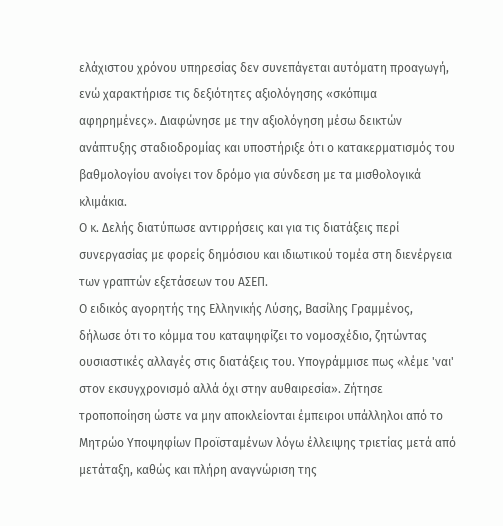ελάχιστου χρόνου υπηρεσίας δεν συνεπάγεται αυτόματη προαγωγή, ενώ χαρακτήρισε τις δεξιότητες αξιολόγησης «σκόπιμα αφηρημένες». Διαφώνησε με την αξιολόγηση μέσω δεικτών ανάπτυξης σταδιοδρομίας και υποστήριξε ότι ο κατακερματισμός του βαθμολογίου ανοίγει τον δρόμο για σύνδεση με τα μισθολογικά κλιμάκια.
Ο κ. Δελής διατύπωσε αντιρρήσεις και για τις διατάξεις περί συνεργασίας με φορείς δημόσιου και ιδιωτικού τομέα στη διενέργεια των γραπτών εξετάσεων του ΑΣΕΠ.
Ο ειδικός αγορητής της Ελληνικής Λύσης, Βασίλης Γραμμένος, δήλωσε ότι το κόμμα του καταψηφίζει το νομοσχέδιο, ζητώντας ουσιαστικές αλλαγές στις διατάξεις του. Υπογράμμισε πως «λέμε 'ναι' στον εκσυγχρονισμό αλλά όχι στην αυθαιρεσία». Ζήτησε τροποποίηση ώστε να μην αποκλείονται έμπειροι υπάλληλοι από το Μητρώο Υποψηφίων Προϊσταμένων λόγω έλλειψης τριετίας μετά από μετάταξη, καθώς και πλήρη αναγνώριση της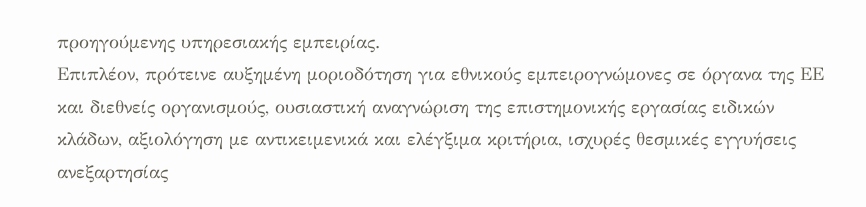προηγούμενης υπηρεσιακής εμπειρίας.
Επιπλέον, πρότεινε αυξημένη μοριοδότηση για εθνικούς εμπειρογνώμονες σε όργανα της ΕΕ και διεθνείς οργανισμούς, ουσιαστική αναγνώριση της επιστημονικής εργασίας ειδικών κλάδων, αξιολόγηση με αντικειμενικά και ελέγξιμα κριτήρια, ισχυρές θεσμικές εγγυήσεις ανεξαρτησίας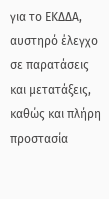για το ΕΚΔΔΑ, αυστηρό έλεγχο σε παρατάσεις και μετατάξεις, καθώς και πλήρη προστασία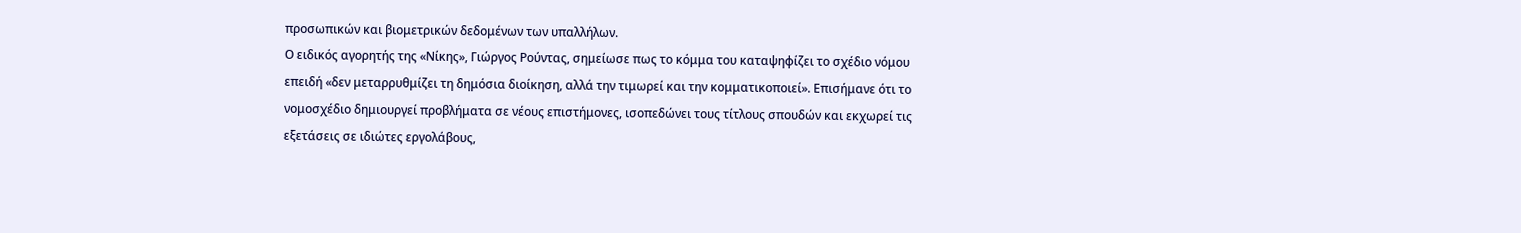προσωπικών και βιομετρικών δεδομένων των υπαλλήλων.
Ο ειδικός αγορητής της «Νίκης», Γιώργος Ρούντας, σημείωσε πως το κόμμα του καταψηφίζει το σχέδιο νόμου επειδή «δεν μεταρρυθμίζει τη δημόσια διοίκηση, αλλά την τιμωρεί και την κομματικοποιεί». Επισήμανε ότι το νομοσχέδιο δημιουργεί προβλήματα σε νέους επιστήμονες, ισοπεδώνει τους τίτλους σπουδών και εκχωρεί τις εξετάσεις σε ιδιώτες εργολάβους,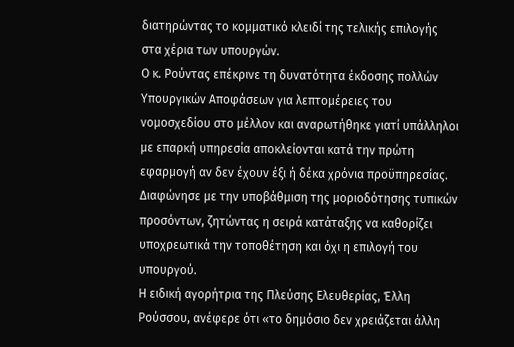διατηρώντας το κομματικό κλειδί της τελικής επιλογής στα χέρια των υπουργών.
Ο κ. Ρούντας επέκρινε τη δυνατότητα έκδοσης πολλών Υπουργικών Αποφάσεων για λεπτομέρειες του νομοσχεδίου στο μέλλον και αναρωτήθηκε γιατί υπάλληλοι με επαρκή υπηρεσία αποκλείονται κατά την πρώτη εφαρμογή αν δεν έχουν έξι ή δέκα χρόνια προϋπηρεσίας. Διαφώνησε με την υποβάθμιση της μοριοδότησης τυπικών προσόντων, ζητώντας η σειρά κατάταξης να καθορίζει υποχρεωτικά την τοποθέτηση και όχι η επιλογή του υπουργού.
Η ειδική αγορήτρια της Πλεύσης Ελευθερίας, Έλλη Ρούσσου, ανέφερε ότι «το δημόσιο δεν χρειάζεται άλλη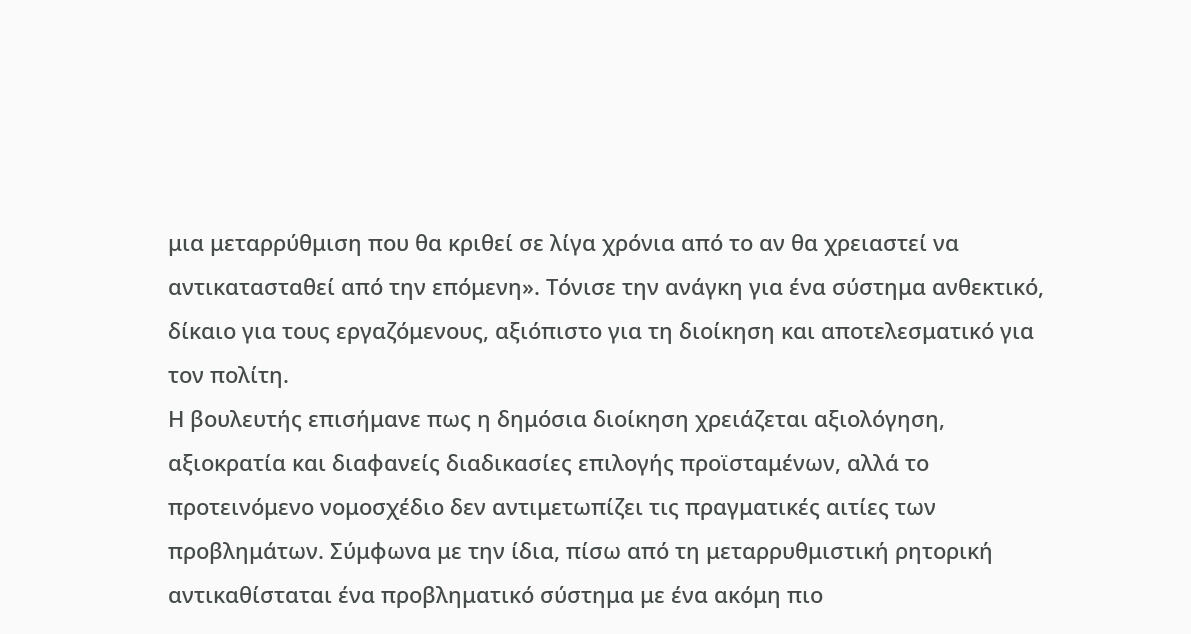μια μεταρρύθμιση που θα κριθεί σε λίγα χρόνια από το αν θα χρειαστεί να αντικατασταθεί από την επόμενη». Τόνισε την ανάγκη για ένα σύστημα ανθεκτικό, δίκαιο για τους εργαζόμενους, αξιόπιστο για τη διοίκηση και αποτελεσματικό για τον πολίτη.
Η βουλευτής επισήμανε πως η δημόσια διοίκηση χρειάζεται αξιολόγηση, αξιοκρατία και διαφανείς διαδικασίες επιλογής προϊσταμένων, αλλά το προτεινόμενο νομοσχέδιο δεν αντιμετωπίζει τις πραγματικές αιτίες των προβλημάτων. Σύμφωνα με την ίδια, πίσω από τη μεταρρυθμιστική ρητορική αντικαθίσταται ένα προβληματικό σύστημα με ένα ακόμη πιο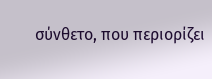σύνθετο, που περιορίζει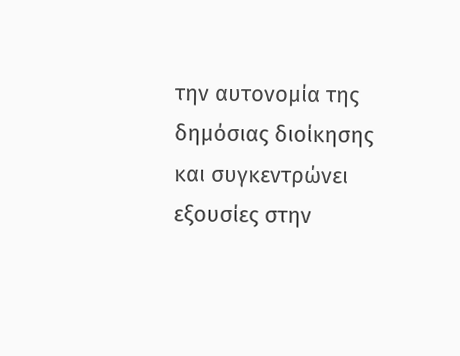την αυτονομία της δημόσιας διοίκησης και συγκεντρώνει εξουσίες στην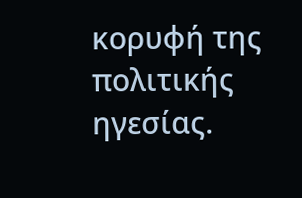κορυφή της πολιτικής ηγεσίας.